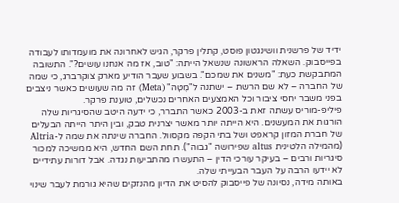ידיד של פרשנית וושינגטון פוסט, קתלין פרקר, הגיש לאחרונה את מועמדותו לעבודה בפייסבוק. השאלה הראשונה שנשאל הייתה: "טוב, אז מה אנחנו עושים?". התשובה המתבקשת כעת: "משנים את שמכם". בשבוע שעבר הודיע מארק צוקרברג, כי שמה של החברה – לא שם הרשת – ישתנה ל"מֶטָה" (Meta) זה מה שעושים כאשר ניצבים בפני משבר יחסי ציבור וכל האמצעים האחרים נכשלים, טוענת פרקר.
פיליפ-מוריס עשתה זאת ב-2003 כאשר התברר, כי ידעה היטב שהסיגריות שלה הורגות את המעשנים. היא הייתה יותר מאשר יצרנית טבק, ובין היתר הייתה הבעלים של חברת המזון קראפט ושל בתי הקפה מקסוול. החברה שינתה את שמה ל-Altria (מהמילה הלטינית altus שפירושה "גבוה"). תחת השם החדש, היא ממשיכה למכור סיגריות ורבים – בעיקר עורכי הדין – התעשרו מהתביעות נגדה. אבל דורות עתידיים לא יידעו הרבה על העבר הבעייתי שלה.
באותה מידה, נסיונה של פייסבוק להסיט את הדיון מהנזקים שהיא גורמת לעבר שינוי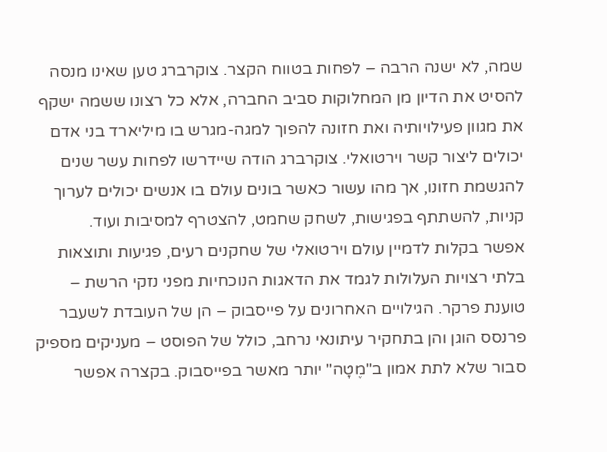שמה, לא ישנה הרבה – לפחות בטווח הקצר. צוקרברג טען שאינו מנסה להסיט את הדיון מן המחלוקות סביב החברה, אלא כל רצונו ששמה ישקף את מגוון פעילויותיה ואת חזונה להפוך למגה-מגרש בו מיליארד בני אדם יכולים ליצור קשר וירטואלי. צוקרברג הודה שיידרשו לפחות עשר שנים להגשמת חזונו, אך מהו עשור כאשר בונים עולם בו אנשים יכולים לערוך קניות, להשתתף בפגישות, לשחק שחמט, להצטרף למסיבות ועוד.
אפשר בקלות לדמיין עולם וירטואלי של שחקנים רעים, פגיעות ותוצאות בלתי רצויות העלולות לגמד את הדאגות הנוכחיות מפני נזקי הרשת – טוענת פרקר. הגילויים האחרונים על פייסבוק – הן של העובדת לשעבר פרנסס הוגן והן בתחקיר עיתונאי נרחב, כולל של הפוסט – מעניקים מספיק סבור שלא לתת אמון ב"מֶטָה" יותר מאשר בפייסבוק. בקצרה אפשר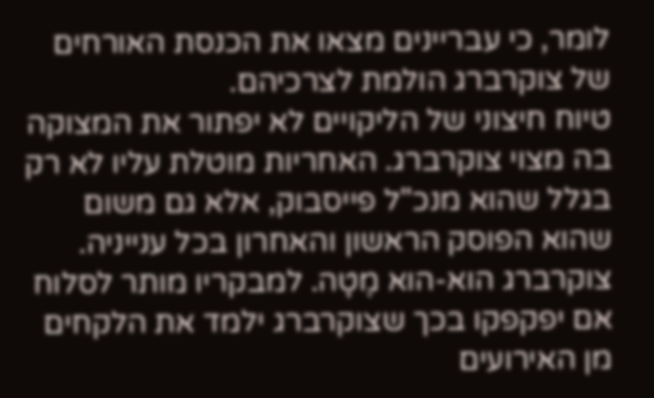לומר, כי עבריינים מצאו את הכנסת האורחים של צוקרברג הולמת לצרכיהם.
טיוח חיצוני של הליקויים לא יפתור את המצוקה בה מצוי צוקרברג. האחריות מוטלת עליו לא רק בגלל שהוא מנכ"ל פייסבוק, אלא גם משום שהוא הפוסק הראשון והאחרון בכל ענייניה. צוקרברג הוא-הוא מֶטָה. למבקריו מותר לסלוח אם יפקפקו בכך שצוקרברג ילמד את הלקחים מן האירועים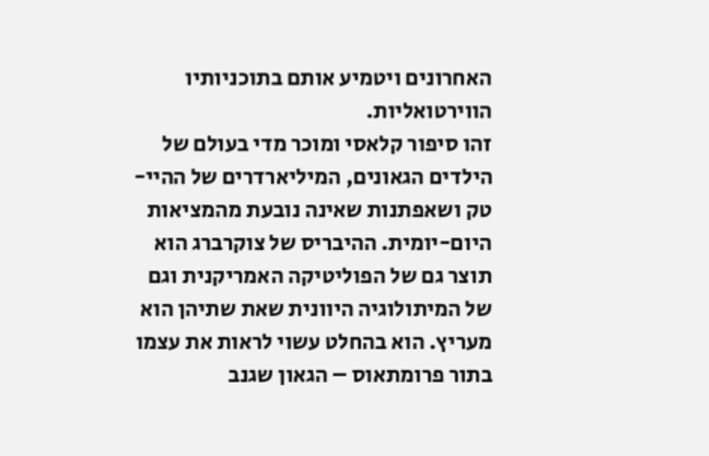האחרונים ויטמיע אותם בתוכניותיו הווירטואליות.
זהו סיפור קלאסי ומוכר מדי בעולם של הילדים הגאונים, המיליארדרים של ההיי-טק ושאפתנות שאינה נובעת מהמציאות היום-יומית. ההיבריס של צוקרברג הוא תוצר גם של הפוליטיקה האמריקנית וגם של המיתולוגיה היוונית שאת שתיהן הוא מעריץ. הוא בהחלט עשוי לראות את עצמו בתור פרומתאוס – הגאון שגנב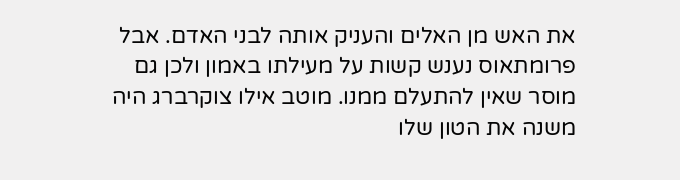את האש מן האלים והעניק אותה לבני האדם. אבל פרומתאוס נענש קשות על מעילתו באמון ולכן גם מוסר שאין להתעלם ממנו. מוטב אילו צוקרברג היה משנה את הטון שלו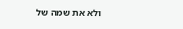ולא את שמה של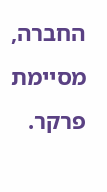החברה, מסיימת פרקר.